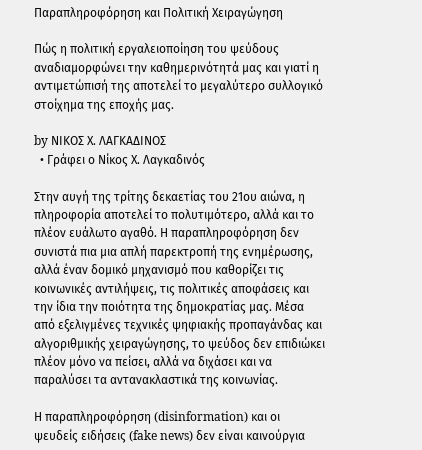Παραπληροφόρηση και Πολιτική Χειραγώγηση

Πώς η πολιτική εργαλειοποίηση του ψεύδους αναδιαμορφώνει την καθημερινότητά μας και γιατί η αντιμετώπισή της αποτελεί το μεγαλύτερο συλλογικό στοίχημα της εποχής μας.

by ΝΙΚΟΣ Χ. ΛΑΓΚΑΔΙΝΟΣ
  • Γράφει ο Νίκος Χ. Λαγκαδινός

Στην αυγή της τρίτης δεκαετίας του 21ου αιώνα, η πληροφορία αποτελεί το πολυτιμότερο, αλλά και το πλέον ευάλωτο αγαθό. Η παραπληροφόρηση δεν συνιστά πια μια απλή παρεκτροπή της ενημέρωσης, αλλά έναν δομικό μηχανισμό που καθορίζει τις κοινωνικές αντιλήψεις, τις πολιτικές αποφάσεις και την ίδια την ποιότητα της δημοκρατίας μας. Μέσα από εξελιγμένες τεχνικές ψηφιακής προπαγάνδας και αλγοριθμικής χειραγώγησης, το ψεύδος δεν επιδιώκει πλέον μόνο να πείσει, αλλά να διχάσει και να παραλύσει τα αντανακλαστικά της κοινωνίας.

Η παραπληροφόρηση (disinformation) και οι ψευδείς ειδήσεις (fake news) δεν είναι καινούργια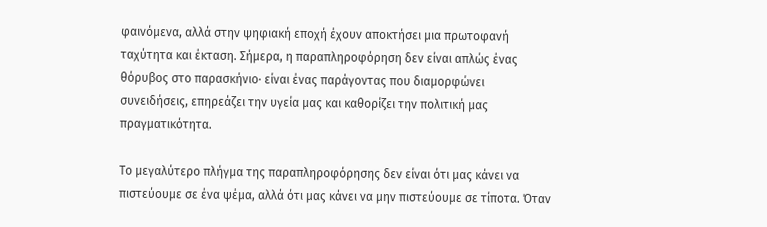φαινόμενα, αλλά στην ψηφιακή εποχή έχουν αποκτήσει μια πρωτοφανή ταχύτητα και έκταση. Σήμερα, η παραπληροφόρηση δεν είναι απλώς ένας θόρυβος στο παρασκήνιο· είναι ένας παράγοντας που διαμορφώνει συνειδήσεις, επηρεάζει την υγεία μας και καθορίζει την πολιτική μας πραγματικότητα.

Το μεγαλύτερο πλήγμα της παραπληροφόρησης δεν είναι ότι μας κάνει να πιστεύουμε σε ένα ψέμα, αλλά ότι μας κάνει να μην πιστεύουμε σε τίποτα. Όταν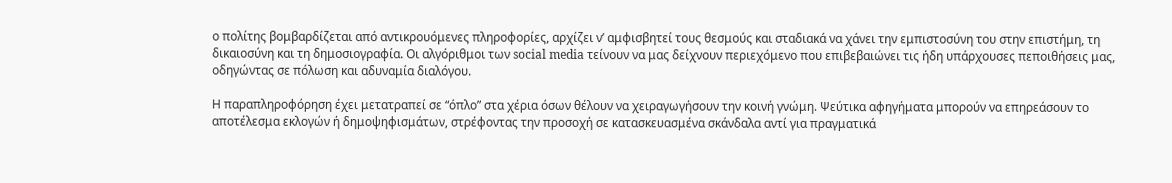ο πολίτης βομβαρδίζεται από αντικρουόμενες πληροφορίες, αρχίζει ν’ αμφισβητεί τους θεσμούς και σταδιακά να χάνει την εμπιστοσύνη του στην επιστήμη, τη δικαιοσύνη και τη δημοσιογραφία. Οι αλγόριθμοι των social media τείνουν να μας δείχνουν περιεχόμενο που επιβεβαιώνει τις ήδη υπάρχουσες πεποιθήσεις μας, οδηγώντας σε πόλωση και αδυναμία διαλόγου.

Η παραπληροφόρηση έχει μετατραπεί σε “όπλο” στα χέρια όσων θέλουν να χειραγωγήσουν την κοινή γνώμη. Ψεύτικα αφηγήματα μπορούν να επηρεάσουν το αποτέλεσμα εκλογών ή δημοψηφισμάτων, στρέφοντας την προσοχή σε κατασκευασμένα σκάνδαλα αντί για πραγματικά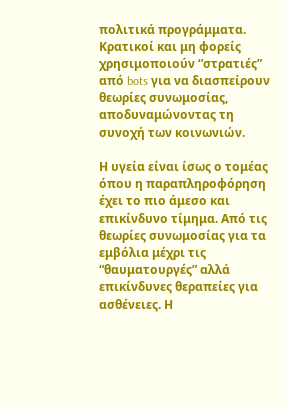πολιτικά προγράμματα. Κρατικοί και μη φορείς χρησιμοποιούν “στρατιές” από bots για να διασπείρουν θεωρίες συνωμοσίας, αποδυναμώνοντας τη συνοχή των κοινωνιών.

Η υγεία είναι ίσως ο τομέας όπου η παραπληροφόρηση έχει το πιο άμεσο και επικίνδυνο τίμημα. Από τις θεωρίες συνωμοσίας για τα εμβόλια μέχρι τις “θαυματουργές” αλλά επικίνδυνες θεραπείες για ασθένειες. Η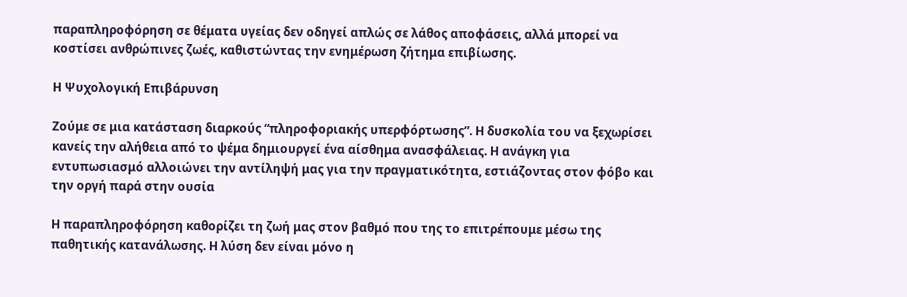παραπληροφόρηση σε θέματα υγείας δεν οδηγεί απλώς σε λάθος αποφάσεις, αλλά μπορεί να κοστίσει ανθρώπινες ζωές, καθιστώντας την ενημέρωση ζήτημα επιβίωσης.

Η Ψυχολογική Επιβάρυνση

Ζούμε σε μια κατάσταση διαρκούς “πληροφοριακής υπερφόρτωσης”. Η δυσκολία του να ξεχωρίσει κανείς την αλήθεια από το ψέμα δημιουργεί ένα αίσθημα ανασφάλειας. Η ανάγκη για εντυπωσιασμό αλλοιώνει την αντίληψή μας για την πραγματικότητα, εστιάζοντας στον φόβο και την οργή παρά στην ουσία

Η παραπληροφόρηση καθορίζει τη ζωή μας στον βαθμό που της το επιτρέπουμε μέσω της παθητικής κατανάλωσης. Η λύση δεν είναι μόνο η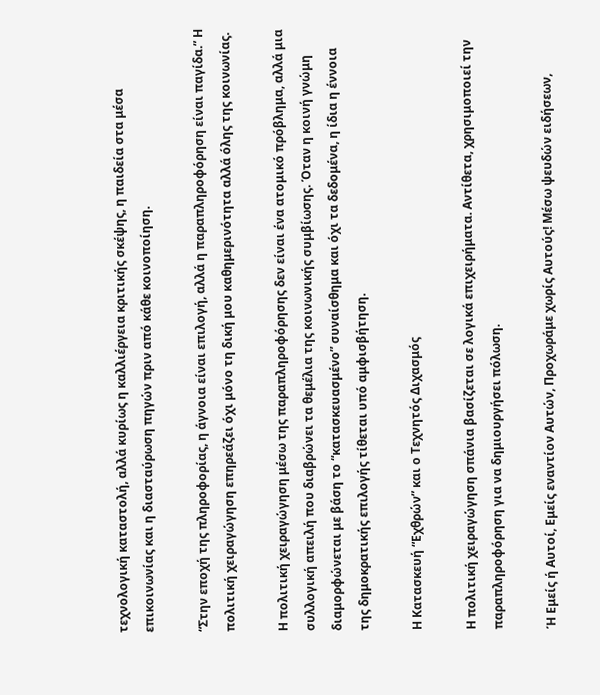τεχνολογική καταστολή, αλλά κυρίως η καλλιέργεια κριτικής σκέψης, η παιδεία στα μέσα επικοινωνίας και η διασταύρωση πηγών πριν από κάθε κοινοποίηση.

“Στην εποχή της πληροφορίας, η άγνοια είναι επιλογή, αλλά η παραπληροφόρηση είναι παγίδα.” Η πολιτική χειραγώγηση επηρεάζει όχι μόνο τη δική μου καθημερινότητα αλλά όλης της κοινωνίας.

Η πολιτική χειραγώγηση μέσω της παραπληροφόρησης δεν είναι ένα ατομικό πρόβλημα, αλλά μια συλλογική απειλή που διαβρώνει τα θεμέλια της κοινωνικής συμβίωσης. Όταν η κοινή γνώμη διαμορφώνεται με βάση το “κατασκευασμένο” συναίσθημα και όχι τα δεδομένα, η ίδια η έννοια της δημοκρατικής επιλογής τίθεται υπό αμφισβήτηση.

Η Κατασκευή “Εχθρών” και ο Τεχνητός Διχασμός

Η πολιτική χειραγώγηση σπάνια βασίζεται σε λογικά επιχειρήματα. Αντίθετα, χρησιμοποιεί την παραπληροφόρηση για να δημιουργήσει πόλωση.

Ή Εμείς ή Αυτοί, Εμείς εναντίον Αυτών, Προχωράμε χωρίς Αυτούς! Μέσω ψευδών ειδήσεων,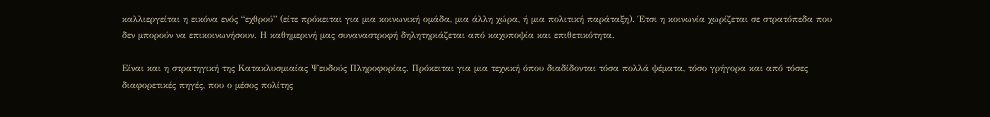καλλιεργείται η εικόνα ενός “εχθρού” (είτε πρόκειται για μια κοινωνική ομάδα, μια άλλη χώρα, ή μια πολιτική παράταξη). Έτσι η κοινωνία χωρίζεται σε στρατόπεδα που δεν μπορούν να επικοινωνήσουν. Η καθημερινή μας συναναστροφή δηλητηριάζεται από καχυποψία και επιθετικότητα.

Είναι και η στρατηγική της Κατακλυσμιαίας Ψευδούς Πληροφορίας. Πρόκειται για μια τεχνική όπου διαδίδονται τόσα πολλά ψέματα, τόσο γρήγορα και από τόσες διαφορετικές πηγές, που ο μέσος πολίτης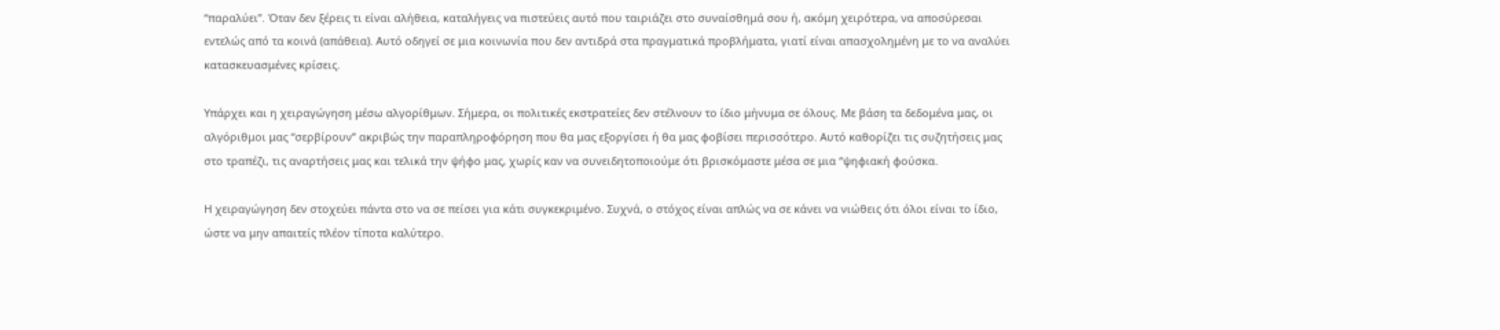“παραλύει”. Όταν δεν ξέρεις τι είναι αλήθεια, καταλήγεις να πιστεύεις αυτό που ταιριάζει στο συναίσθημά σου ή, ακόμη χειρότερα, να αποσύρεσαι εντελώς από τα κοινά (απάθεια). Αυτό οδηγεί σε μια κοινωνία που δεν αντιδρά στα πραγματικά προβλήματα, γιατί είναι απασχολημένη με το να αναλύει κατασκευασμένες κρίσεις.

Υπάρχει και η χειραγώγηση μέσω αλγορίθμων. Σήμερα, οι πολιτικές εκστρατείες δεν στέλνουν το ίδιο μήνυμα σε όλους. Με βάση τα δεδομένα μας, οι αλγόριθμοι μας “σερβίρουν” ακριβώς την παραπληροφόρηση που θα μας εξοργίσει ή θα μας φοβίσει περισσότερο. Αυτό καθορίζει τις συζητήσεις μας στο τραπέζι, τις αναρτήσεις μας και τελικά την ψήφο μας, χωρίς καν να συνειδητοποιούμε ότι βρισκόμαστε μέσα σε μια “ψηφιακή φούσκα.

Η χειραγώγηση δεν στοχεύει πάντα στο να σε πείσει για κάτι συγκεκριμένο. Συχνά, ο στόχος είναι απλώς να σε κάνει να νιώθεις ότι όλοι είναι το ίδιο, ώστε να μην απαιτείς πλέον τίποτα καλύτερο.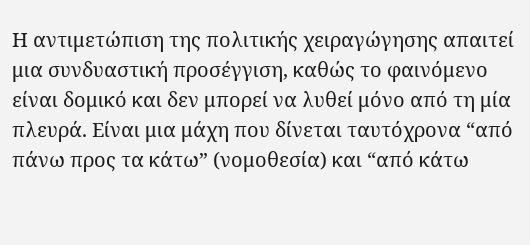Η αντιμετώπιση της πολιτικής χειραγώγησης απαιτεί μια συνδυαστική προσέγγιση, καθώς το φαινόμενο είναι δομικό και δεν μπορεί να λυθεί μόνο από τη μία πλευρά. Είναι μια μάχη που δίνεται ταυτόχρονα “από πάνω προς τα κάτω” (νομοθεσία) και “από κάτω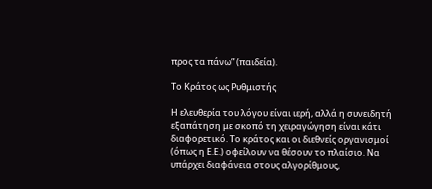προς τα πάνω” (παιδεία).

Το Κράτος ως Ρυθμιστής

Η ελευθερία του λόγου είναι ιερή, αλλά η συνειδητή εξαπάτηση με σκοπό τη χειραγώγηση είναι κάτι διαφορετικό. Το κράτος και οι διεθνείς οργανισμοί (όπως η Ε.Ε.) οφείλουν να θέσουν το πλαίσιο. Να υπάρχει διαφάνεια στους αλγορίθμους,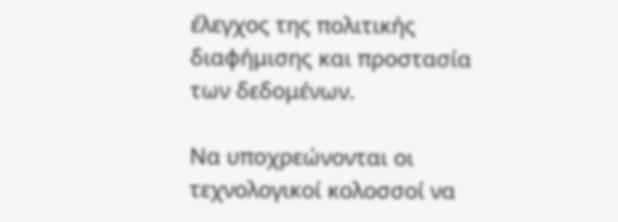έλεγχος της πολιτικής διαφήμισης και προστασία των δεδομένων.

Να υποχρεώνονται οι τεχνολογικοί κολοσσοί να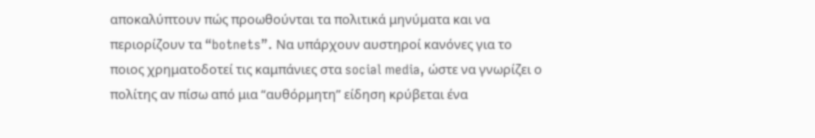αποκαλύπτουν πώς προωθούνται τα πολιτικά μηνύματα και να περιορίζουν τα “botnets”. Να υπάρχουν αυστηροί κανόνες για το ποιος χρηματοδοτεί τις καμπάνιες στα social media, ώστε να γνωρίζει ο πολίτης αν πίσω από μια “αυθόρμητη” είδηση κρύβεται ένα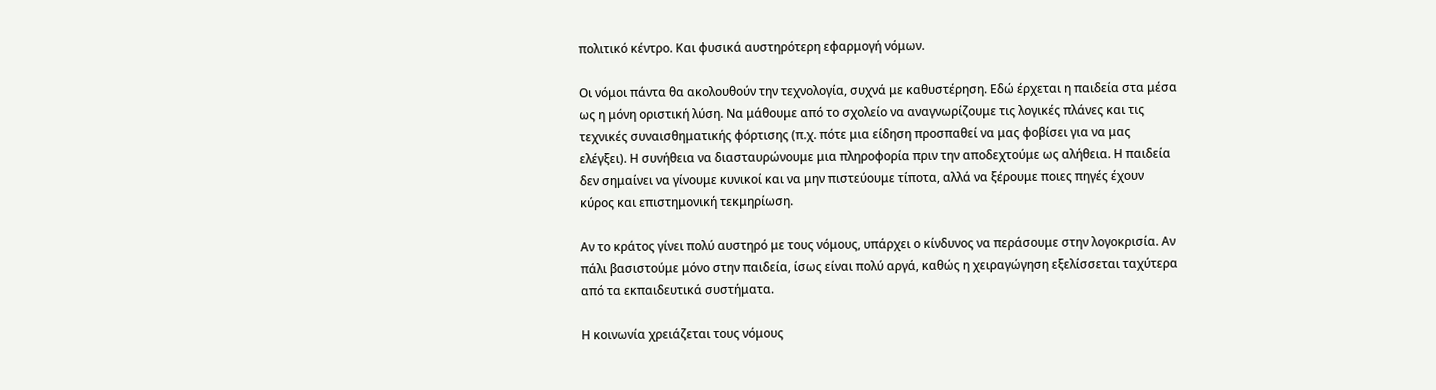πολιτικό κέντρο. Και φυσικά αυστηρότερη εφαρμογή νόμων.

Οι νόμοι πάντα θα ακολουθούν την τεχνολογία, συχνά με καθυστέρηση. Εδώ έρχεται η παιδεία στα μέσα ως η μόνη οριστική λύση. Να μάθουμε από το σχολείο να αναγνωρίζουμε τις λογικές πλάνες και τις τεχνικές συναισθηματικής φόρτισης (π.χ. πότε μια είδηση προσπαθεί να μας φοβίσει για να μας ελέγξει). Η συνήθεια να διασταυρώνουμε μια πληροφορία πριν την αποδεχτούμε ως αλήθεια. Η παιδεία δεν σημαίνει να γίνουμε κυνικοί και να μην πιστεύουμε τίποτα, αλλά να ξέρουμε ποιες πηγές έχουν κύρος και επιστημονική τεκμηρίωση.

Αν το κράτος γίνει πολύ αυστηρό με τους νόμους, υπάρχει ο κίνδυνος να περάσουμε στην λογοκρισία. Αν πάλι βασιστούμε μόνο στην παιδεία, ίσως είναι πολύ αργά, καθώς η χειραγώγηση εξελίσσεται ταχύτερα από τα εκπαιδευτικά συστήματα.

Η κοινωνία χρειάζεται τους νόμους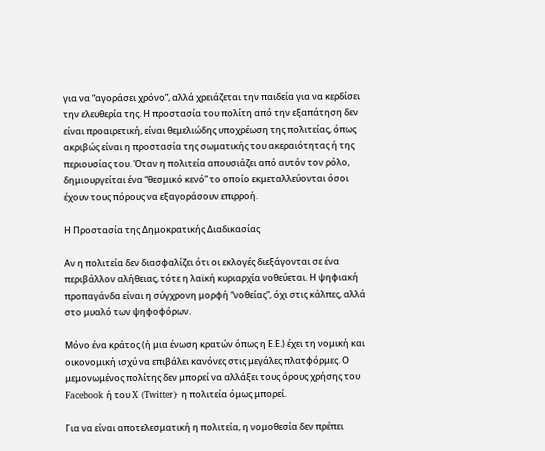για να “αγοράσει χρόνο”, αλλά χρειάζεται την παιδεία για να κερδίσει την ελευθερία της. Η προστασία του πολίτη από την εξαπάτηση δεν είναι προαιρετική, είναι θεμελιώδης υποχρέωση της πολιτείας, όπως ακριβώς είναι η προστασία της σωματικής του ακεραιότητας ή της περιουσίας του. Όταν η πολιτεία απουσιάζει από αυτόν τον ρόλο, δημιουργείται ένα “θεσμικό κενό” το οποίο εκμεταλλεύονται όσοι έχουν τους πόρους να εξαγοράσουν επιρροή.

Η Προστασία της Δημοκρατικής Διαδικασίας

Αν η πολιτεία δεν διασφαλίζει ότι οι εκλογές διεξάγονται σε ένα περιβάλλον αλήθειας, τότε η λαϊκή κυριαρχία νοθεύεται. Η ψηφιακή προπαγάνδα είναι η σύγχρονη μορφή “νοθείας”, όχι στις κάλπες, αλλά στο μυαλό των ψηφοφόρων.

Μόνο ένα κράτος (ή μια ένωση κρατών όπως η Ε.Ε.) έχει τη νομική και οικονομική ισχύ να επιβάλει κανόνες στις μεγάλες πλατφόρμες. Ο μεμονωμένος πολίτης δεν μπορεί να αλλάξει τους όρους χρήσης του Facebook ή του X (Twitter)· η πολιτεία όμως μπορεί.

Για να είναι αποτελεσματική η πολιτεία, η νομοθεσία δεν πρέπει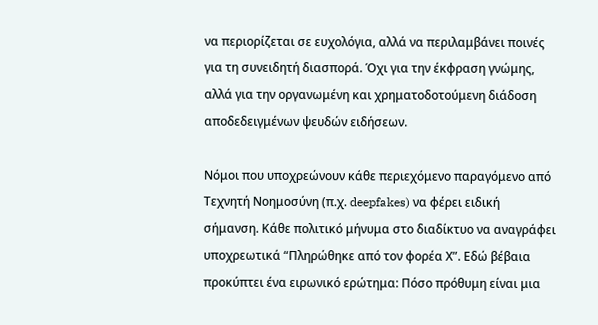να περιορίζεται σε ευχολόγια, αλλά να περιλαμβάνει ποινές για τη συνειδητή διασπορά. Όχι για την έκφραση γνώμης, αλλά για την οργανωμένη και χρηματοδοτούμενη διάδοση αποδεδειγμένων ψευδών ειδήσεων.

Νόμοι που υποχρεώνουν κάθε περιεχόμενο παραγόμενο από Τεχνητή Νοημοσύνη (π.χ. deepfakes) να φέρει ειδική σήμανση. Κάθε πολιτικό μήνυμα στο διαδίκτυο να αναγράφει υποχρεωτικά “Πληρώθηκε από τον φορέα Χ”. Εδώ βέβαια προκύπτει ένα ειρωνικό ερώτημα: Πόσο πρόθυμη είναι μια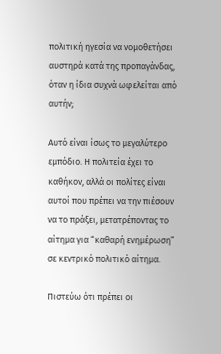πολιτική ηγεσία να νομοθετήσει αυστηρά κατά της προπαγάνδας, όταν η ίδια συχνά ωφελείται από αυτήν;

Αυτό είναι ίσως το μεγαλύτερο εμπόδιο. Η πολιτεία έχει το καθήκον, αλλά οι πολίτες είναι αυτοί που πρέπει να την πιέσουν να το πράξει, μετατρέποντας το αίτημα για “καθαρή ενημέρωση” σε κεντρικό πολιτικό αίτημα.

Πιστεύω ότι πρέπει οι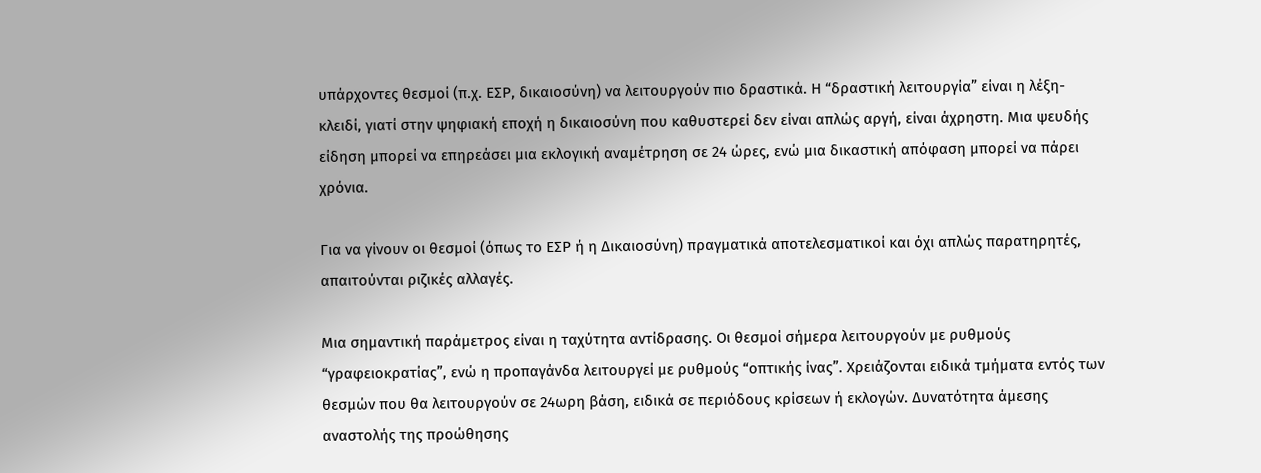υπάρχοντες θεσμοί (π.χ. ΕΣΡ, δικαιοσύνη) να λειτουργούν πιο δραστικά. Η “δραστική λειτουργία” είναι η λέξη-κλειδί, γιατί στην ψηφιακή εποχή η δικαιοσύνη που καθυστερεί δεν είναι απλώς αργή, είναι άχρηστη. Μια ψευδής είδηση μπορεί να επηρεάσει μια εκλογική αναμέτρηση σε 24 ώρες, ενώ μια δικαστική απόφαση μπορεί να πάρει χρόνια.

Για να γίνουν οι θεσμοί (όπως το ΕΣΡ ή η Δικαιοσύνη) πραγματικά αποτελεσματικοί και όχι απλώς παρατηρητές, απαιτούνται ριζικές αλλαγές.

Μια σημαντική παράμετρος είναι η ταχύτητα αντίδρασης. Οι θεσμοί σήμερα λειτουργούν με ρυθμούς “γραφειοκρατίας”, ενώ η προπαγάνδα λειτουργεί με ρυθμούς “οπτικής ίνας”. Χρειάζονται ειδικά τμήματα εντός των θεσμών που θα λειτουργούν σε 24ωρη βάση, ειδικά σε περιόδους κρίσεων ή εκλογών. Δυνατότητα άμεσης αναστολής της προώθησης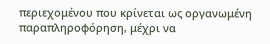περιεχομένου που κρίνεται ως οργανωμένη παραπληροφόρηση, μέχρι να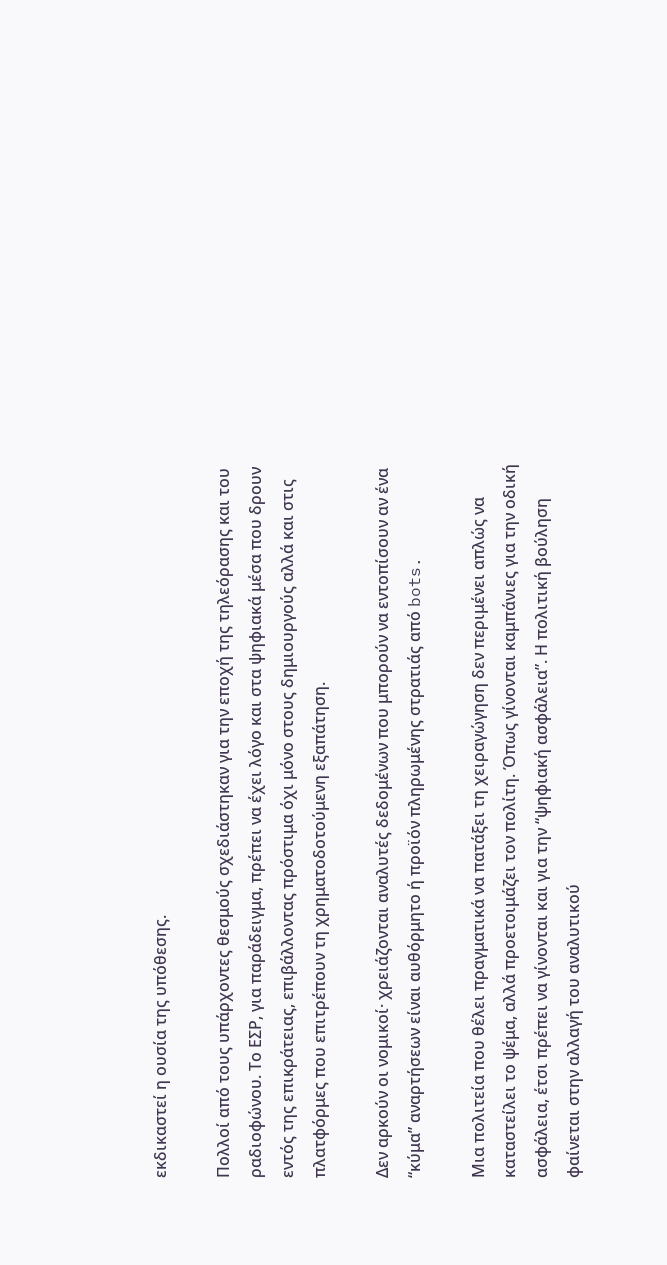εκδικαστεί η ουσία της υπόθεσης.

Πολλοί από τους υπάρχοντες θεσμούς σχεδιάστηκαν για την εποχή της τηλεόρασης και του ραδιοφώνου. Το ΕΣΡ, για παράδειγμα, πρέπει να έχει λόγο και στα ψηφιακά μέσα που δρουν εντός της επικράτειας, επιβάλλοντας πρόστιμα όχι μόνο στους δημιουργούς αλλά και στις πλατφόρμες που επιτρέπουν τη χρηματοδοτούμενη εξαπάτηση.

Δεν αρκούν οι νομικοί· χρειάζονται αναλυτές δεδομένων που μπορούν να εντοπίσουν αν ένα “κύμα” αναρτήσεων είναι αυθόρμητο ή προϊόν πληρωμένης στρατιάς από bots.

Μια πολιτεία που θέλει πραγματικά να πατάξει τη χειραγώγηση δεν περιμένει απλώς να καταστείλει το ψέμα, αλλά προετοιμάζει τον πολίτη. Όπως γίνονται καμπάνιες για την οδική ασφάλεια, έτσι πρέπει να γίνονται και για την “ψηφιακή ασφάλεια”. Η πολιτική βούληση φαίνεται στην αλλαγή του αναλυτικού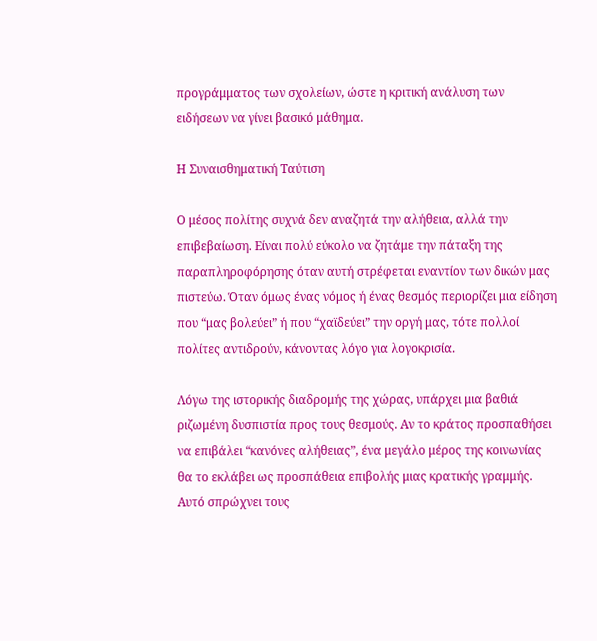προγράμματος των σχολείων, ώστε η κριτική ανάλυση των ειδήσεων να γίνει βασικό μάθημα.

Η Συναισθηματική Ταύτιση

Ο μέσος πολίτης συχνά δεν αναζητά την αλήθεια, αλλά την επιβεβαίωση. Είναι πολύ εύκολο να ζητάμε την πάταξη της παραπληροφόρησης όταν αυτή στρέφεται εναντίον των δικών μας πιστεύω. Όταν όμως ένας νόμος ή ένας θεσμός περιορίζει μια είδηση που “μας βολεύει” ή που “χαϊδεύει” την οργή μας, τότε πολλοί πολίτες αντιδρούν, κάνοντας λόγο για λογοκρισία.

Λόγω της ιστορικής διαδρομής της χώρας, υπάρχει μια βαθιά ριζωμένη δυσπιστία προς τους θεσμούς. Αν το κράτος προσπαθήσει να επιβάλει “κανόνες αλήθειας”, ένα μεγάλο μέρος της κοινωνίας θα το εκλάβει ως προσπάθεια επιβολής μιας κρατικής γραμμής. Αυτό σπρώχνει τους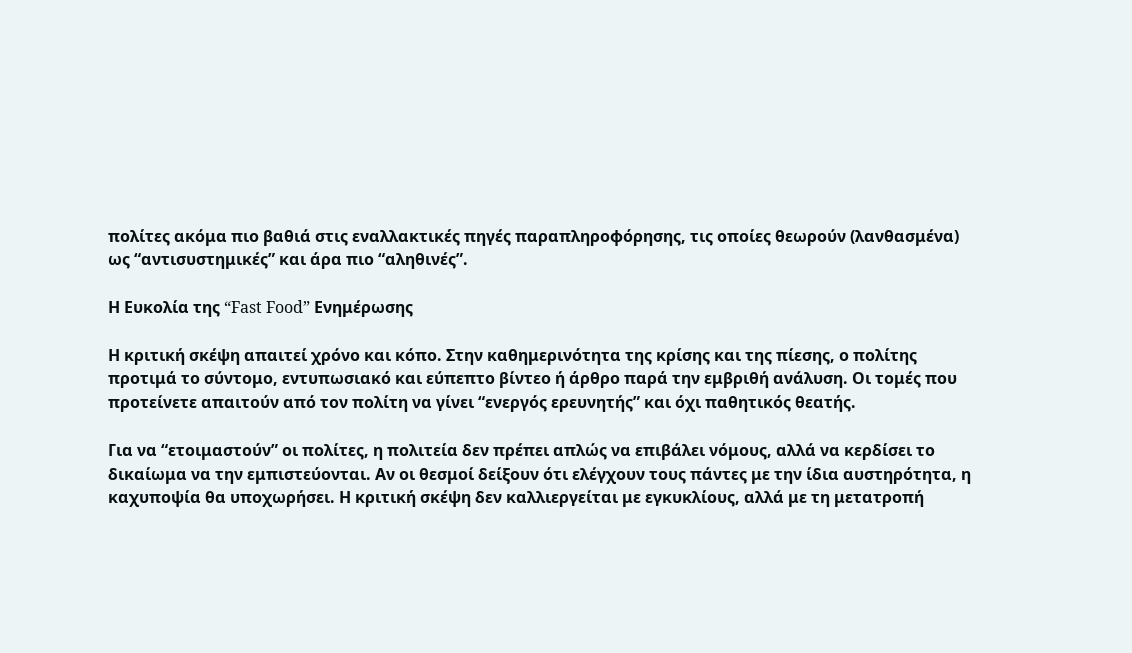πολίτες ακόμα πιο βαθιά στις εναλλακτικές πηγές παραπληροφόρησης, τις οποίες θεωρούν (λανθασμένα) ως “αντισυστημικές” και άρα πιο “αληθινές”.

Η Ευκολία της “Fast Food” Ενημέρωσης

Η κριτική σκέψη απαιτεί χρόνο και κόπο. Στην καθημερινότητα της κρίσης και της πίεσης, ο πολίτης προτιμά το σύντομο, εντυπωσιακό και εύπεπτο βίντεο ή άρθρο παρά την εμβριθή ανάλυση. Οι τομές που προτείνετε απαιτούν από τον πολίτη να γίνει “ενεργός ερευνητής” και όχι παθητικός θεατής.

Για να “ετοιμαστούν” οι πολίτες, η πολιτεία δεν πρέπει απλώς να επιβάλει νόμους, αλλά να κερδίσει το δικαίωμα να την εμπιστεύονται. Αν οι θεσμοί δείξουν ότι ελέγχουν τους πάντες με την ίδια αυστηρότητα, η καχυποψία θα υποχωρήσει. Η κριτική σκέψη δεν καλλιεργείται με εγκυκλίους, αλλά με τη μετατροπή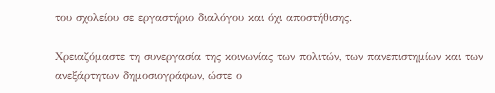του σχολείου σε εργαστήριο διαλόγου και όχι αποστήθισης.

Χρειαζόμαστε τη συνεργασία της κοινωνίας των πολιτών, των πανεπιστημίων και των ανεξάρτητων δημοσιογράφων, ώστε ο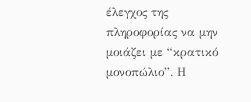έλεγχος της πληροφορίας να μην μοιάζει με “κρατικό μονοπώλιο”. Η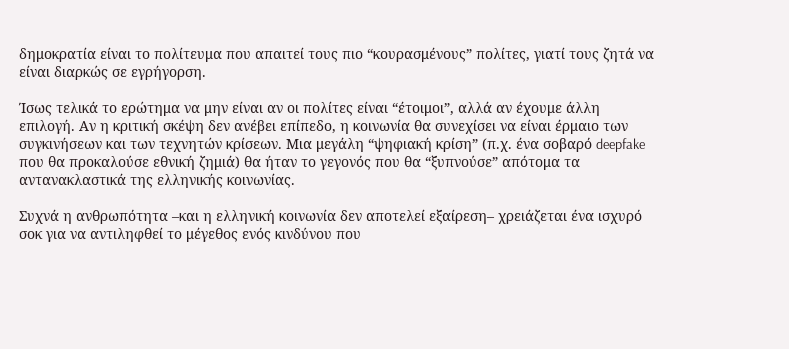δημοκρατία είναι το πολίτευμα που απαιτεί τους πιο “κουρασμένους” πολίτες, γιατί τους ζητά να είναι διαρκώς σε εγρήγορση.

Ίσως τελικά το ερώτημα να μην είναι αν οι πολίτες είναι “έτοιμοι”, αλλά αν έχουμε άλλη επιλογή. Αν η κριτική σκέψη δεν ανέβει επίπεδο, η κοινωνία θα συνεχίσει να είναι έρμαιο των συγκινήσεων και των τεχνητών κρίσεων. Μια μεγάλη “ψηφιακή κρίση” (π.χ. ένα σοβαρό deepfake που θα προκαλούσε εθνική ζημιά) θα ήταν το γεγονός που θα “ξυπνούσε” απότομα τα αντανακλαστικά της ελληνικής κοινωνίας.

Συχνά η ανθρωπότητα –και η ελληνική κοινωνία δεν αποτελεί εξαίρεση– χρειάζεται ένα ισχυρό σοκ για να αντιληφθεί το μέγεθος ενός κινδύνου που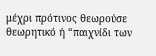μέχρι πρότινος θεωρούσε θεωρητικό ή “παιχνίδι των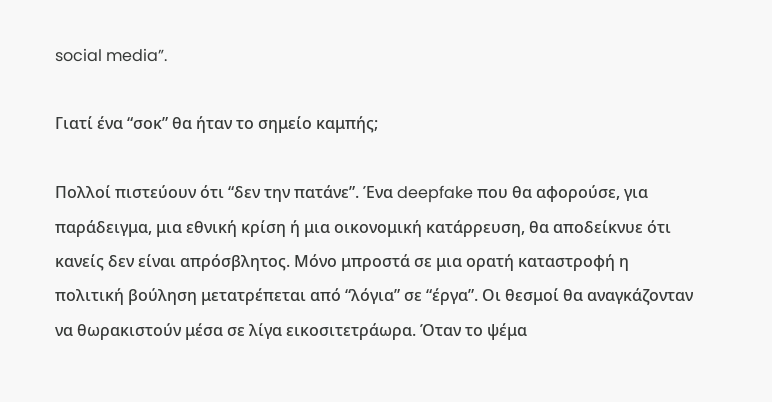social media”.

Γιατί ένα “σοκ” θα ήταν το σημείο καμπής;

Πολλοί πιστεύουν ότι “δεν την πατάνε”. Ένα deepfake που θα αφορούσε, για παράδειγμα, μια εθνική κρίση ή μια οικονομική κατάρρευση, θα αποδείκνυε ότι κανείς δεν είναι απρόσβλητος. Μόνο μπροστά σε μια ορατή καταστροφή η πολιτική βούληση μετατρέπεται από “λόγια” σε “έργα”. Οι θεσμοί θα αναγκάζονταν να θωρακιστούν μέσα σε λίγα εικοσιτετράωρα. Όταν το ψέμα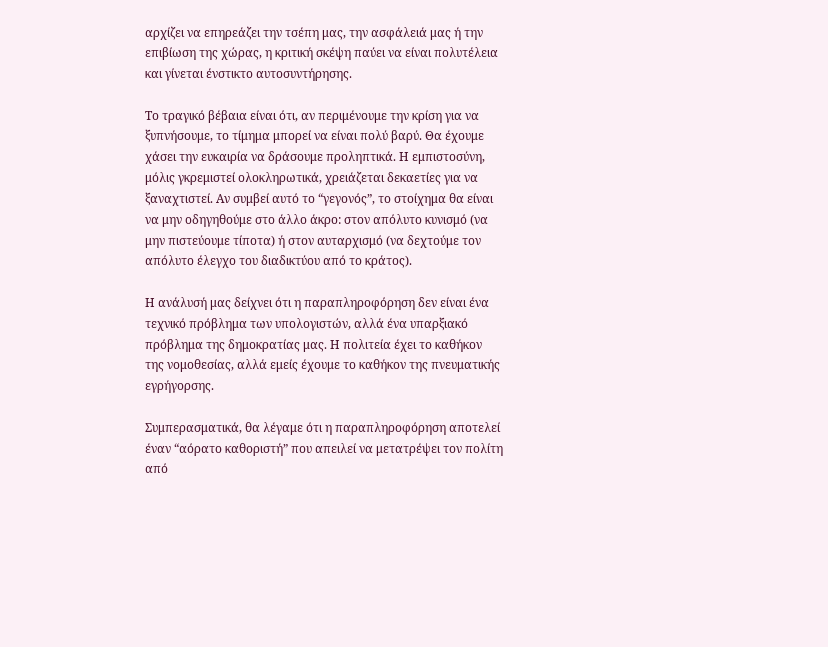αρχίζει να επηρεάζει την τσέπη μας, την ασφάλειά μας ή την επιβίωση της χώρας, η κριτική σκέψη παύει να είναι πολυτέλεια και γίνεται ένστικτο αυτοσυντήρησης.

Το τραγικό βέβαια είναι ότι, αν περιμένουμε την κρίση για να ξυπνήσουμε, το τίμημα μπορεί να είναι πολύ βαρύ. Θα έχουμε χάσει την ευκαιρία να δράσουμε προληπτικά. Η εμπιστοσύνη, μόλις γκρεμιστεί ολοκληρωτικά, χρειάζεται δεκαετίες για να ξαναχτιστεί. Αν συμβεί αυτό το “γεγονός”, το στοίχημα θα είναι να μην οδηγηθούμε στο άλλο άκρο: στον απόλυτο κυνισμό (να μην πιστεύουμε τίποτα) ή στον αυταρχισμό (να δεχτούμε τον απόλυτο έλεγχο του διαδικτύου από το κράτος).

Η ανάλυσή μας δείχνει ότι η παραπληροφόρηση δεν είναι ένα τεχνικό πρόβλημα των υπολογιστών, αλλά ένα υπαρξιακό πρόβλημα της δημοκρατίας μας. Η πολιτεία έχει το καθήκον της νομοθεσίας, αλλά εμείς έχουμε το καθήκον της πνευματικής εγρήγορσης.

Συμπερασματικά, θα λέγαμε ότι η παραπληροφόρηση αποτελεί έναν “αόρατο καθοριστή” που απειλεί να μετατρέψει τον πολίτη από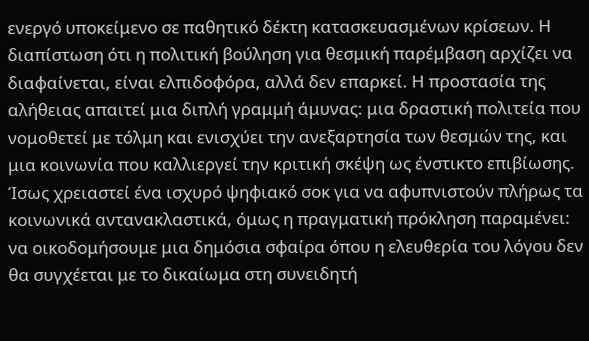ενεργό υποκείμενο σε παθητικό δέκτη κατασκευασμένων κρίσεων. Η διαπίστωση ότι η πολιτική βούληση για θεσμική παρέμβαση αρχίζει να διαφαίνεται, είναι ελπιδοφόρα, αλλά δεν επαρκεί. Η προστασία της αλήθειας απαιτεί μια διπλή γραμμή άμυνας: μια δραστική πολιτεία που νομοθετεί με τόλμη και ενισχύει την ανεξαρτησία των θεσμών της, και μια κοινωνία που καλλιεργεί την κριτική σκέψη ως ένστικτο επιβίωσης. Ίσως χρειαστεί ένα ισχυρό ψηφιακό σοκ για να αφυπνιστούν πλήρως τα κοινωνικά αντανακλαστικά, όμως η πραγματική πρόκληση παραμένει: να οικοδομήσουμε μια δημόσια σφαίρα όπου η ελευθερία του λόγου δεν θα συγχέεται με το δικαίωμα στη συνειδητή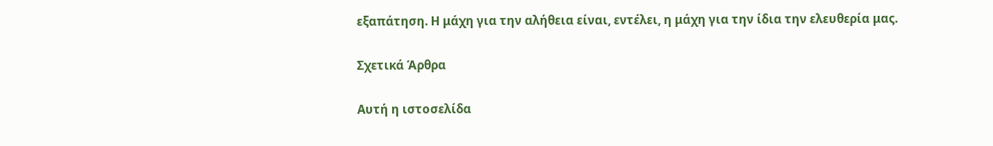εξαπάτηση. Η μάχη για την αλήθεια είναι, εντέλει, η μάχη για την ίδια την ελευθερία μας.

Σχετικά Άρθρα

Αυτή η ιστοσελίδα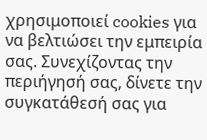χρησιμοποιεί cookies για να βελτιώσει την εμπειρία σας. Συνεχίζοντας την περιήγησή σας, δίνετε την συγκατάθεσή σας για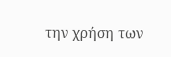την χρήση των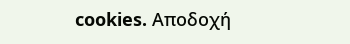cookies. Aποδοχή